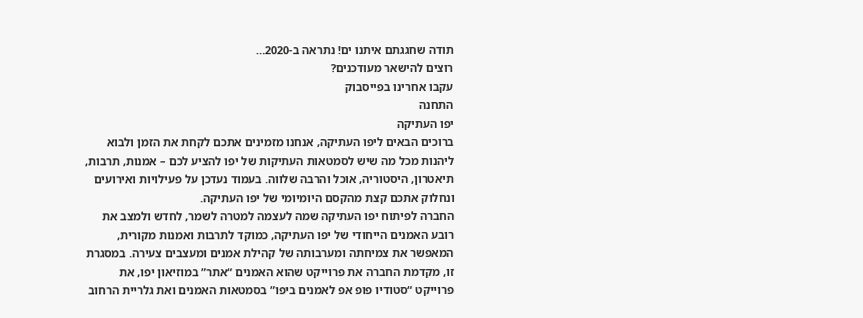תודה שחגגתם איתנו ים! נתראה ב-2020…
רוצים להישאר מעודכנים?
עקבו אחרינו בפייסבוק
התחנה
יפו העתיקה
ברוכים הבאים ליפו העתיקה, אנחנו מזמינים אתכם לקחת את הזמן ולבוא ליהנות מכל מה שיש לסמטאות העתיקות של יפו להציע לכם – אמנות, תרבות, תיאטרון, היסטוריה, אוכל והרבה שלווה. בעמוד נעדכן על פעילויות ואירועים ונחלוק אתכם קצת מהקסם היומיומי של יפו העתיקה.
החברה לפיתוח יפו העתיקה שמה לעצמה למטרה לשמר, לחדש ולמצב את רובע האמנים הייחודי של יפו העתיקה, כמוקד לתרבות ואמנות מקורית, המאפשר את צמיחתה ומערבותה של קהילת אמנים ומעצבים צעירה. במסגרת זו, מקדמת החברה את פרוייקט שהוא האמנים “אתר” במוזיאון יפו, את פרוייקט “סטודיו פופ אפ לאמנים ביפו” בסמטאות האמנים ואת גלריית הרחוב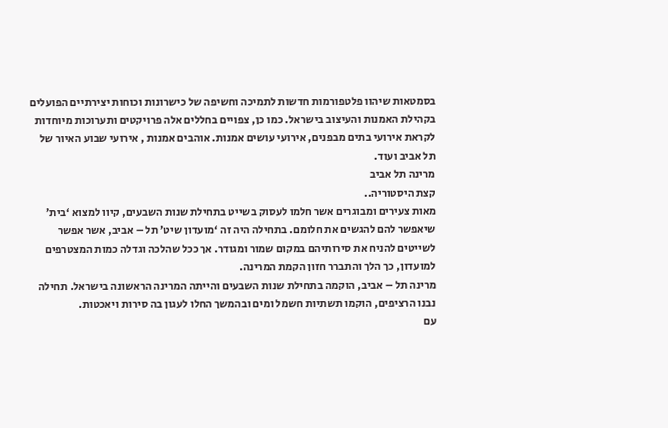בסמטאות שיהוו פלטפורמות חדשות לתמיכה וחשיפה של כישרונות וכוחות יצירתיים הפועלים בקהילת האמנות והעיצוב בישראל. כמו כן, צפויים בחללים אלה פרויקטים ותערוכות מיוחדות לקראת אירועי בתים מבפנים, אירועי עושים אמנות. אוהבים אמנות , אירועי שבוע האיור של תל אביב ועוד.
מרינה תל אביב
קצת היסטוריה..
מאות צעירים ומבוגרים אשר חלמו לעסוק בשייט בתחילת שנות השבעים, קיוו למצוא ‘בית’ שיאפשר להם להגשים את חלומם. בתחילה היה זה ‘מועדון שיט’ תל – אביב, אשר אפשר לשייטים להניח את סירותיהם במקום שמור ומגודר. אך ככל שהלכה וגדלה כמות המצטרפים למועדון, כך הלך והתברר חזון הקמת המרינה.
מרינה תל – אביב, הוקמה בתחילת שנות השבעים והייתה המרינה הראשונה בישראל. תחילה נבנו הרציפים, הוקמו תשתיות חשמל ומים ובהמשך החלו לעגון בה סירות ויאכטות.
עם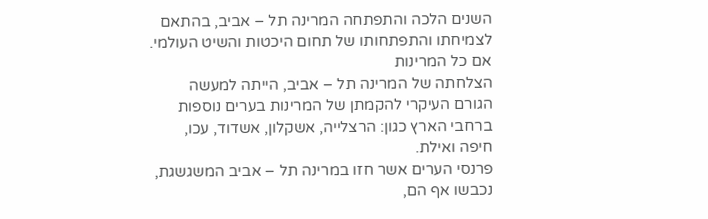השנים הלכה והתפתחה המרינה תל – אביב, בהתאם לצמיחתו והתפתחותו של תחום היכטות והשיט העולמי.
אם כל המרינות
הצלחתה של המרינה תל – אביב, הייתה למעשה הגורם העיקרי להקמתן של המרינות בערים נוספות ברחבי הארץ כגון: הרצלייה, אשקלון, אשדוד, עכו, חיפה ואילת.
פרנסי הערים אשר חזו במרינה תל – אביב המשגשגת, נכבשו אף הם,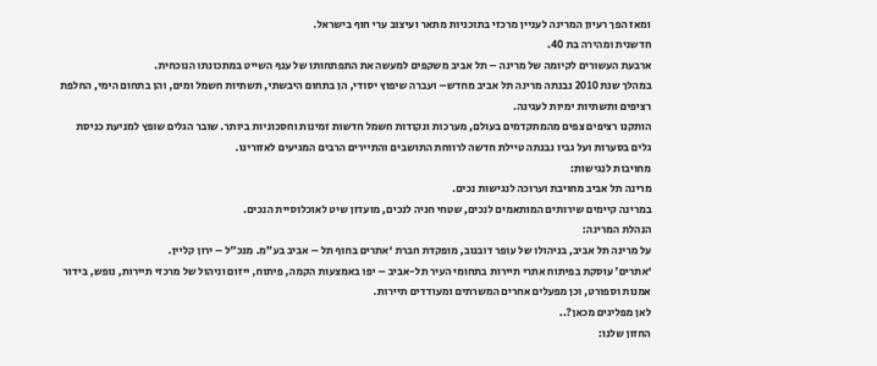ומאז הפך רעיון המרינה לעניין מרכזי בתוכניות מתאר ועיצוב ערי חוף בישראל.
חדשנית ומהירה בת 40.
ארבעת העשורים לקיומה של מרינה – תל אביב משקפים למעשה את התפתחותו של ענף השייט במתכונתו הנוכחית.
במהלך שנת 2010 נבנתה מרינה תל אביב מחדש– ועברה שיפוץ יסודי, הן בתחום היבשתי, תשתיות חשמל ומים, והן בתחום הימי, החלפת רציפים ותשתיות ימיות לעגינה.
הותקנו רציפים צפים מהמתקדמים בעולם, מערכות ונקודות חשמל חדשות זמינות וחסכוניות ביותר. שובר הגלים שופץ למניעת כניסת גלים בסערות ועל גביו נבנתה טיילת חדשה לרווחת התושבים והתיירים הרבים המגיעים לאזורינו.
מחויבות לנגישות:
מרינה תל אביב מחויבת וערוכה לנגישות נכים.
במרינה קיימים שירותים המותאמים לנכים, שטחי חניה לנכים, מועדון שיט לאוכלוסיית הנכים.
הנהלת המרינה:
על מרינה תל אביב, בניהולו של עופר דובנוב, מופקדת חברת ‘אתרים בחוף תל – אביב בע”מ. מנכ”ל – ירון קליין.
‘אתרים’ עוסקת בפיתוח אתרי תיירות בתחומי העיר תל-אביב – יפו באמצעות הקמה, פיתוח, ייזום וניהול של מרכזי תיירות, נופש, בידור אמנות וספורט, וכן מפעלים אחרים המשרתים ומעודדים תיירות.
לאן מפליגים מכאן?..
החזון שלנו: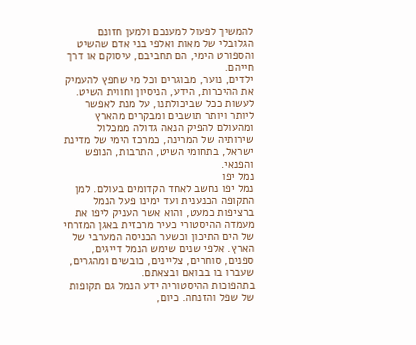להמשיך לפעול למענכם ולמען חזונם הגלובלי של מאות ואלפי בני אדם שהשיט והספורט הימי, הם תחביבם, עיסוקם או דרך חייהם.
ילדים, נוער, מבוגרים וכל מי שחפץ להעמיק את ההיכרות, הידע, הניסיון וחווית השיט.
לעשות ככל שביכולתנו, על מנת לאפשר ליותר ויותר תושבים ומבקרים מהארץ ומהעולם להפיק הנאה גדולה ממכלול שירותיה של המרינה, כמרכז הימי של מדינת ישראל, בתחומי השיט, התרבות, הנופש והפנאי.
נמל יפו
נמל יפו נחשב לאחד הקדומים בעולם. למן התקופה הכנענית ועד ימינו פעל הנמל ברציפות כמעט, והוא אשר העניק ליפו את מעמדה ההיסטורי כעיר מרכזית באגן המזרחי של הים התיכון וכשער הכניסה המערבי של הארץ. אלפי שנים שימש הנמל דייגים, ספנים, סוחרים, צליינים, כובשים ומהגרים, שעברו בו בבואם ובצאתם.
בתהפוכות ההיסטוריה ידע הנמל גם תקופות של שפל והזנחה. כיום,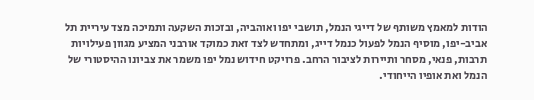הודות למאמץ משותף של דייגי הנמל, תושבי יפו ואוהביה, ובזכות השקעה ותמיכה מצד עיריית תל אביב-יפו, מוסיף הנמל לפעול כנמל דייג, ומתחדש לצד זאת כמוקד אורבני המציע מגוון פעילויות תרבות, פנאי, מסחר ותיירות לציבור הרחב. פרויקט חידוש נמל יפו משמר את צביונו ההיסטורי של הנמל ואת אופיו הייחודי.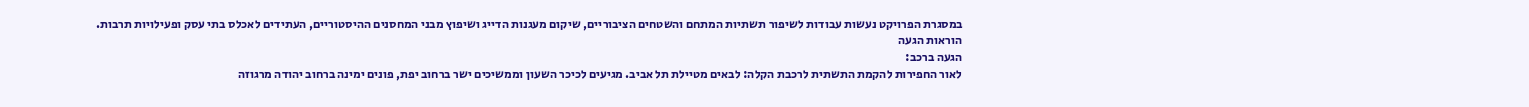במסגרת הפרויקט נעשות עבודות לשיפור תשתיות המתחם והשטחים הציבוריים, שיקום מעגנות הדייג ושיפוץ מבני המחסנים ההיסטוריים, העתידים לאכלס בתי עסק ופעילויות תרבות.
הוראות הגעה
הגעה ברכב:
לאור החפירות להקמת התשתית לרכבת הקלה: לבאים מטיילת תל אביב. מגיעים לכיכר השעון וממשיכים ישר ברחוב יפת, פונים ימינה ברחוב יהודה מרגוזה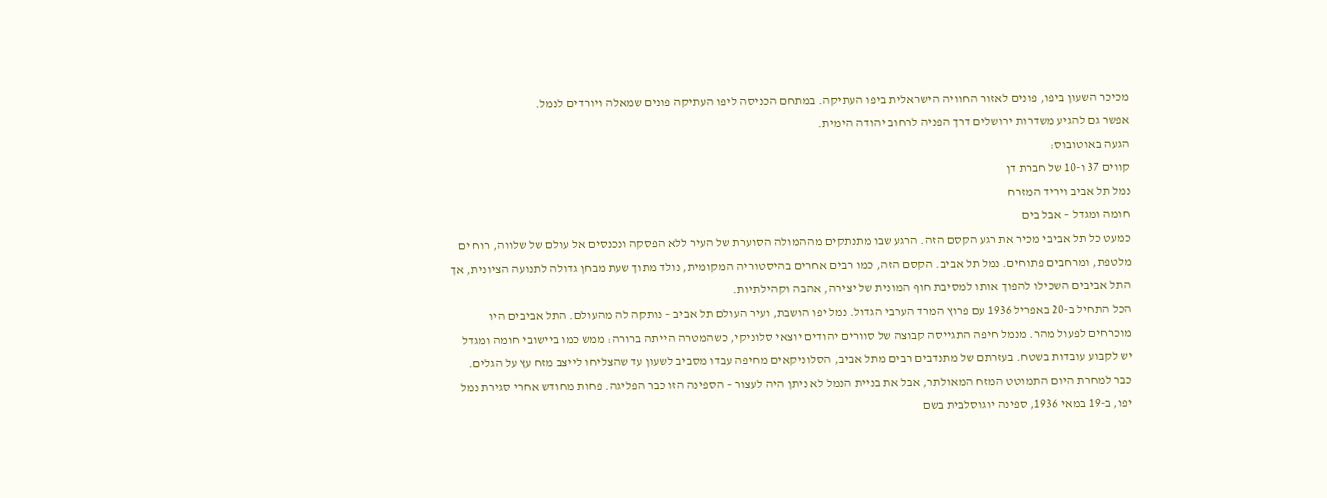מכיכר השעון ביפו, פונים לאזור החוויה הישראלית ביפו העתיקה. במתחם הכניסה ליפו העתיקה פונים שמאלה ויורדים לנמל.
אפשר גם להגיע משדרות ירושלים דרך הפניה לרחוב יהודה הימית.
הגעה באוטובוס:
קווים 37 ו-10 של חברת דן
נמל תל אביב ויריד המזרח
חומה ומגדל – אבל בים
כמעט כל תל אביבי מכיר את רגע הקסם הזה. הרגע שבו מתנתקים מההמולה הסוערת של העיר ללא הפסקה ונכנסים אל עולם של שלווה, רוח ים מלטפת, ומרחבים פתוחים. נמל תל אביב. הקסם הזה, כמו רבים אחרים בהיסטוריה המקומית, נולד מתוך שעת מבחן גדולה לתנועה הציונית, אך התל אביבים השכילו להפוך אותו למסיבת חוף המונית של יצירה, אהבה וקהילתיות.
הכל התחיל ב-20 באפריל 1936 עם פרוץ המרד הערבי הגדול. נמל יפו הושבת, ועיר העולם תל אביב – נותקה לה מהעולם. התל אביבים היו מוכרחים לפעול מהר. מנמל חיפה התגייסה קבוצה של סוורים יהודים יוצאי סלוניקי, כשהמטרה הייתה ברורה: ממש כמו ביישובי חומה ומגדל יש לקבוע עובדות בשטח. בעזרתם של מתנדבים רבים מתל אביב, הסלוניקאים מחיפה עבדו מסביב לשעון עד שהצליחו לייצב מזח עץ על הגלים.
כבר למחרת היום התמוטט המזח המאולתר, אבל את בניית הנמל לא ניתן היה לעצור – הספינה הזו כבר הפליגה. פחות מחודש אחרי סגירת נמל יפו, ב-19 במאי 1936, ספינה יוגוסלבית בשם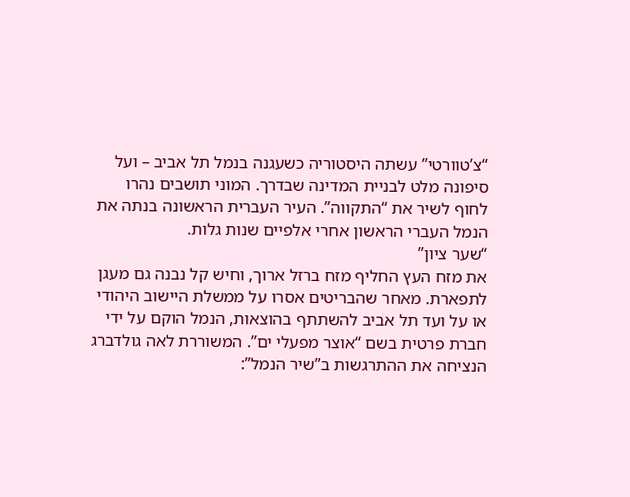“צ’טוורטי” עשתה היסטוריה כשעגנה בנמל תל אביב – ועל סיפונה מלט לבניית המדינה שבדרך. המוני תושבים נהרו לחוף לשיר את “התקווה”. העיר העברית הראשונה בנתה את הנמל העברי הראשון אחרי אלפיים שנות גלות.
“שער ציון”
את מזח העץ החליף מזח ברזל ארוך, וחיש קל נבנה גם מעגן לתפארת. מאחר שהבריטים אסרו על ממשלת היישוב היהודי או על ועד תל אביב להשתתף בהוצאות, הנמל הוקם על ידי חברת פרטית בשם “אוצר מפעלי ים”. המשוררת לאה גולדברג הנציחה את ההתרגשות ב”שיר הנמל”: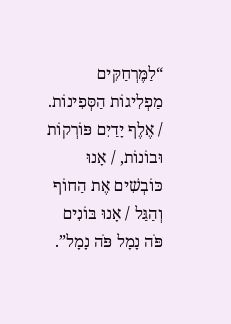“לַמֶּרְחַקִּים מַפְלִיגוֹת הַסְּפִינוֹת. / אֶלֶף יָדַיִם פּוֹרְקוֹת וּבוֹנוֹת, / אָנוּ כּוֹבְשִׁים אֶת הַחוֹף וְהַגַּל / אָנוּ בּוֹנִים פֹּה נָמָל פֹּה נָמָל”.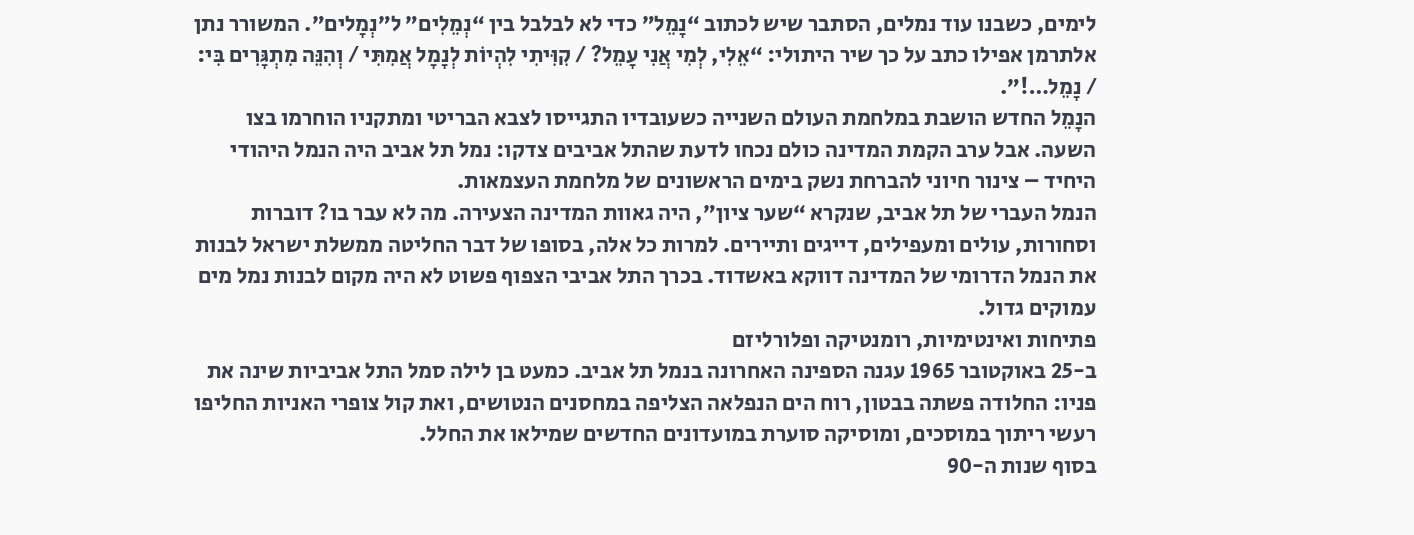לימים, כשבנו עוד נמלים, הסתבר שיש לכתוב “נָמֵל” כדי לא לבלבל בין “נְמֵלִים” ל”נְמָלים”. המשורר נתן אלתרמן אפילו כתב על כך שיר היתולי: “אֵלִי, לְמִי אֲנִי עָמֵל? / קִוִּיתִי לִהְיוֹת לְנָמָל אֲמִתִּי / וְהִנֵּה מִתְגָּרִים בִּי: / נָמֵל…!”.
הנָמֵל החדש הושבת במלחמת העולם השנייה כשעובדיו התגייסו לצבא הבריטי ומתקניו הוחרמו בצו השעה. אבל ערב הקמת המדינה כולם נכחו לדעת שהתל אביבים צדקו: נמל תל אביב היה הנמל היהודי היחיד – צינור חיוני להברחת נשק בימים הראשונים של מלחמת העצמאות.
הנמל העברי של תל אביב, שנקרא “שער ציון”, היה גאוות המדינה הצעירה. מה לא עבר בו? דוברות וסחורות, עולים ומעפילים, דייגים ותיירים. למרות כל אלה, בסופו של דבר החליטה ממשלת ישראל לבנות את הנמל הדרומי של המדינה דווקא באשדוד. בכרך התל אביבי הצפוף פשוט לא היה מקום לבנות נמל מים עמוקים גדול.
פתיחות ואינטימיות, רומנטיקה ופלורליזם
ב-25 באוקטובר 1965 עגנה הספינה האחרונה בנמל תל אביב. כמעט בן לילה סמל התל אביביות שינה את פניו: החלודה פשתה בבטון, רוח הים הנפלאה הצליפה במחסנים הנטושים, ואת קול צופרי האניות החליפו רעשי ריתוך במוסכים, ומוסיקה סוערת במועדונים החדשים שמילאו את החלל.
בסוף שנות ה-90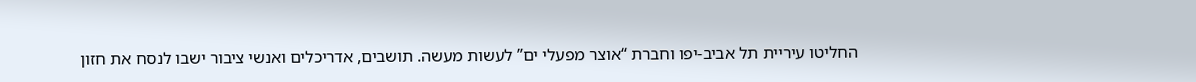החליטו עיריית תל אביב-יפו וחברת “אוצר מפעלי ים” לעשות מעשה. תושבים, אדריכלים ואנשי ציבור ישבו לנסח את חזון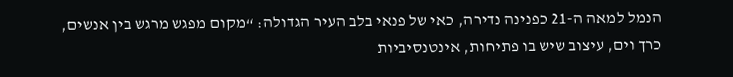הנמל למאה ה-21 כפנינה נדירה, כאי של פנאי בלב העיר הגדולה: “מקום מפגש מרגש בין אנשים, כרך וים, עיצוב שיש בו פתיחות, אינטנסיביות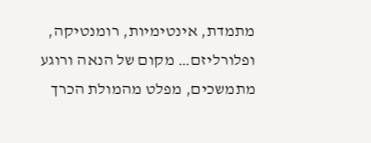מתמדת, אינטימיות, רומנטיקה, ופלורליזם… מקום של הנאה ורוגע מתמשכים, מפלט מהמולת הכרך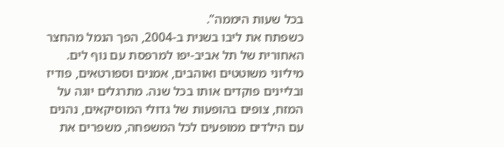בכל שעות היממה”.
כשפתח את ליבו בשנית ב-2004, הפך הנמל מהחצר האחורית של תל אביב-יפו למרפסת עם נוף לים. מיליוני משוטטים ואוהבים, אמנים וספורטאים, פודיז ובליינים פוקדים אותו בכל שנה. מתרגלים יוגה על המזח, צופים בהופעות של גדולי המוסיקאים, נהנים עם הילדים ממופעים לכל המשפחה, משפרים את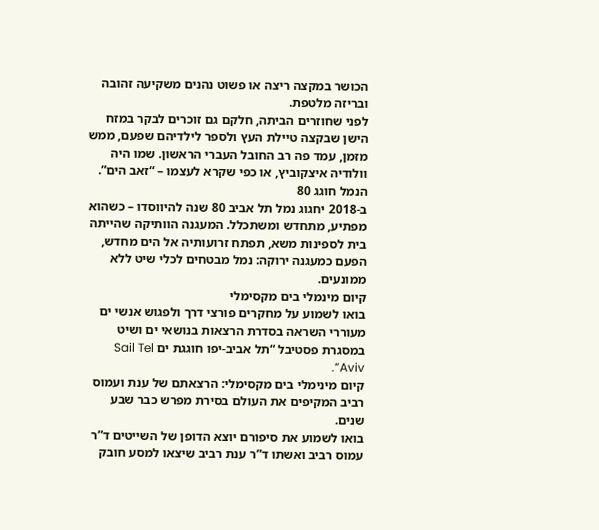הכושר במקצה ריצה או פשוט נהנים משקיעה זהובה ובריזה מלטפת.
לפני שחוזרים הביתה, חלקם גם זוכרים לבקר במזח הישן שבקצה טיילת העץ ולספר לילדיהם שפעם, ממש מזמן, עמד פה רב החובל העברי הראשון. שמו היה וולודיה איצקוביץ, או כפי שקרא לעצמו – “זאב הים”.
הנמל חוגג 80
ב-2018 יחגוג נמל תל אביב 80 שנה להיווסדו – כשהוא מפתיע, מתחדש ומשתכלל. המעגנה הוותיקה שהייתה בית לספינות משא, תפתח זרועותיה אל הים מחדש, הפעם כמעגנה ירוקה: נמל מבטחים לכלי שיט ללא ממונעים.
קיום מינמלי בים מקסימלי
בואו לשמוע על מחקרים פורצי דרך ולפגוש אנשי ים מעוררי השראה בסדרת הרצאות בנושאי ים ושיט במסגרת פסטיבל “תל אביב-יפו חוגגת ים Sail Tel Aviv”.
קיום מינימלי בים מקסימלי: הרצאתם של ענת ועמוס רביב המקיפים את העולם בסירת מפרש כבר שבע שנים.
בואו לשמוע את סיפורם יוצא הדופן של השייטים ד”ר עמוס רביב ואשתו ד”ר ענת רביב שיצאו למסע חובק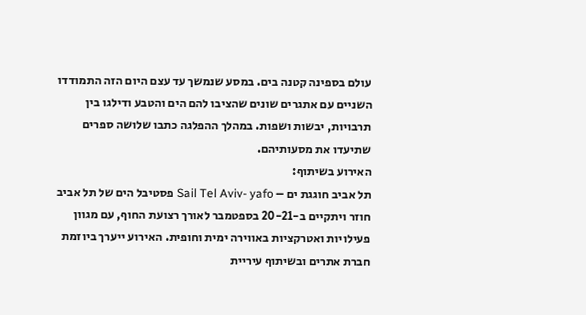עולם בספינה קטנה בים. במסע שנמשך עד עצם היום הזה התמודדו השניים עם אתגרים שונים שהציבו להם הים והטבע ודילגו בין תרבויות, יבשות ושפות. במהלך ההפלגה כתבו שלושה ספרים שתיעדו את מסעותיהם.
האירוע בשיתוף:
תל אביב חוגגת ים – Sail Tel Aviv- yafo פסטיבל הים של תל אביב חוזר ויתקיים ב-20-21 בספטמבר לאורך רצועת החוף, עם מגוון פעילויות ואטרקציות באווירה ימית וחופית. האירוע ייערך ביוזמת חברת אתרים ובשיתוף עיריית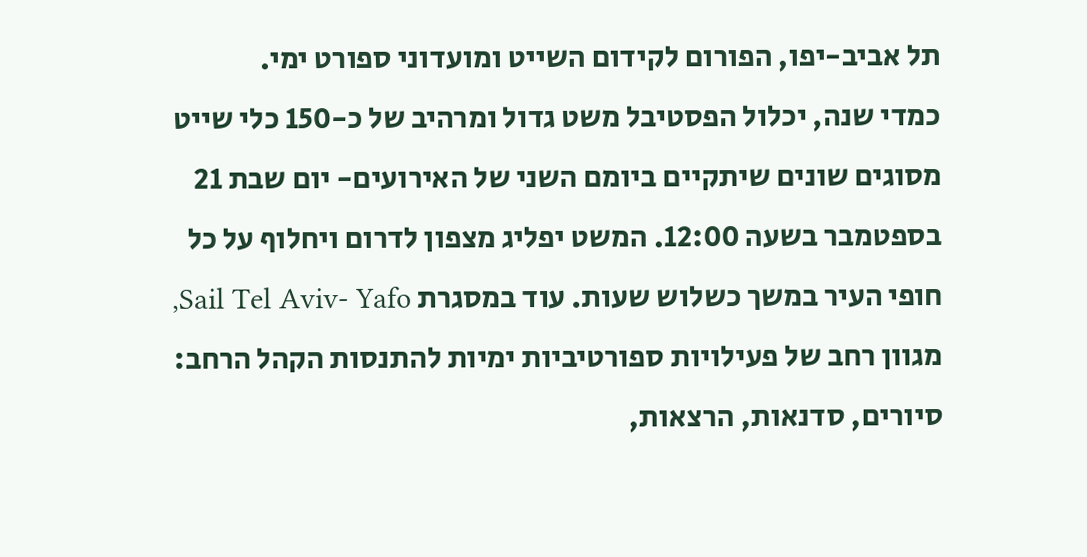תל אביב-יפו, הפורום לקידום השייט ומועדוני ספורט ימי.
כמדי שנה, יכלול הפסטיבל משט גדול ומרהיב של כ-150 כלי שייט מסוגים שונים שיתקיים ביומם השני של האירועים- יום שבת 21 בספטמבר בשעה 12:00. המשט יפליג מצפון לדרום ויחלוף על כל חופי העיר במשך כשלוש שעות. עוד במסגרת Sail Tel Aviv- Yafo, מגוון רחב של פעילויות ספורטיביות ימיות להתנסות הקהל הרחב: סיורים, סדנאות, הרצאות,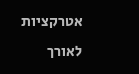אטרקציות לאורך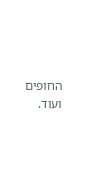החופים ועוד.